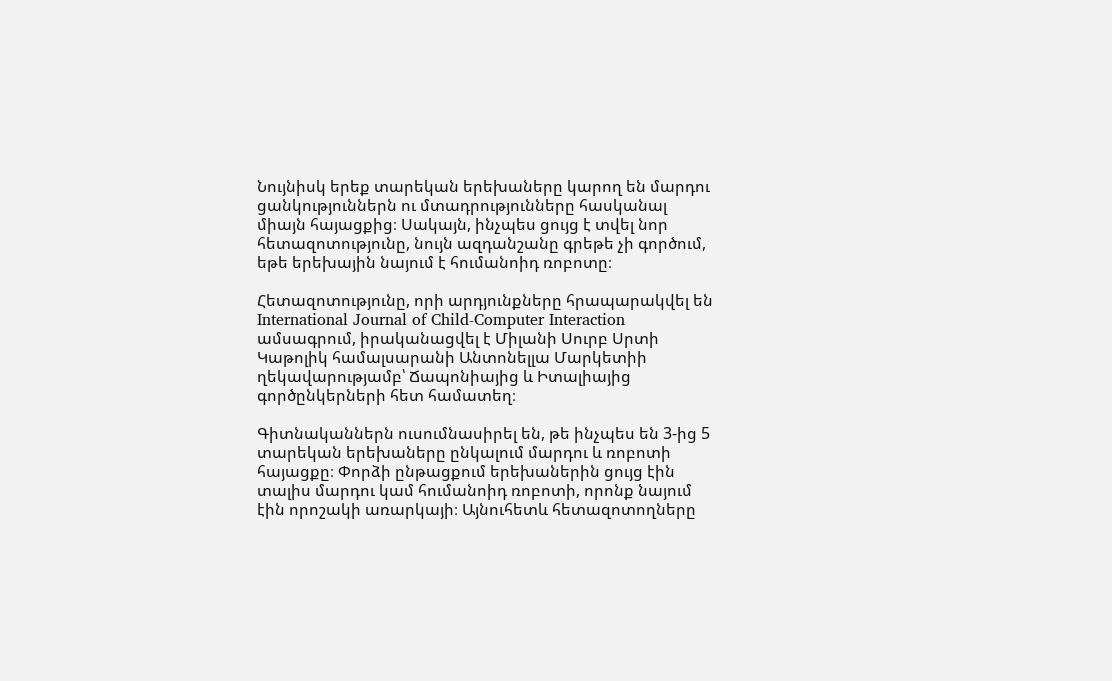Նույնիսկ երեք տարեկան երեխաները կարող են մարդու ցանկություններն ու մտադրությունները հասկանալ միայն հայացքից։ Սակայն, ինչպես ցույց է տվել նոր հետազոտությունը, նույն ազդանշանը գրեթե չի գործում, եթե երեխային նայում է հումանոիդ ռոբոտը։

Հետազոտությունը, որի արդյունքները հրապարակվել են International Journal of Child-Computer Interaction ամսագրում, իրականացվել է Միլանի Սուրբ Սրտի Կաթոլիկ համալսարանի Անտոնելլա Մարկետիի ղեկավարությամբ՝ Ճապոնիայից և Իտալիայից գործընկերների հետ համատեղ։

Գիտնականներն ուսումնասիրել են, թե ինչպես են 3-ից 5 տարեկան երեխաները ընկալում մարդու և ռոբոտի հայացքը։ Փորձի ընթացքում երեխաներին ցույց էին տալիս մարդու կամ հումանոիդ ռոբոտի, որոնք նայում էին որոշակի առարկայի։ Այնուհետև հետազոտողները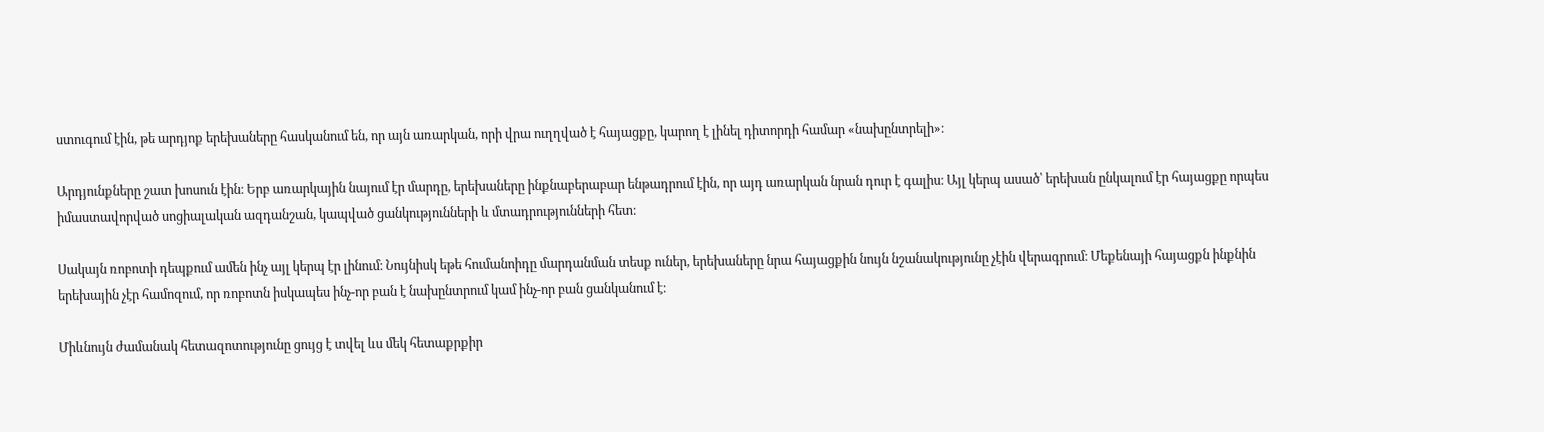ստուգում էին, թե արդյոք երեխաները հասկանում են, որ այն առարկան, որի վրա ուղղված է հայացքը, կարող է լինել դիտորդի համար «նախընտրելի»։

Արդյունքները շատ խոսուն էին։ Երբ առարկային նայում էր մարդը, երեխաները ինքնաբերաբար ենթադրում էին, որ այդ առարկան նրան դուր է գալիս։ Այլ կերպ ասած՝ երեխան ընկալում էր հայացքը որպես իմաստավորված սոցիալական ազդանշան, կապված ցանկությունների և մտադրությունների հետ։

Սակայն ռոբոտի դեպքում ամեն ինչ այլ կերպ էր լինում։ Նույնիսկ եթե հումանոիդը մարդանման տեսք ուներ, երեխաները նրա հայացքին նույն նշանակությունը չէին վերագրում։ Մեքենայի հայացքն ինքնին երեխային չէր համոզում, որ ռոբոտն իսկապես ինչ-որ բան է նախընտրում կամ ինչ-որ բան ցանկանում է։

Միևնույն ժամանակ հետազոտությունը ցույց է տվել ևս մեկ հետաքրքիր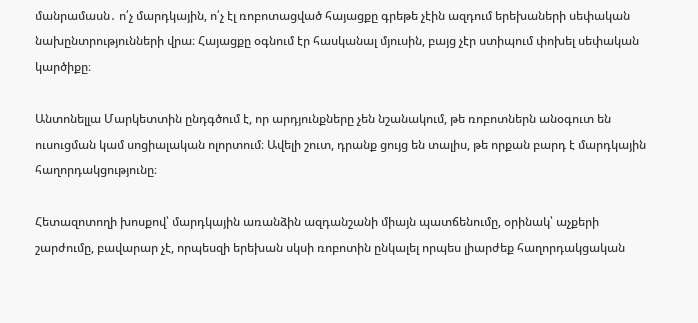մանրամասն․ ո՛չ մարդկային, ո՛չ էլ ռոբոտացված հայացքը գրեթե չէին ազդում երեխաների սեփական նախընտրությունների վրա։ Հայացքը օգնում էր հասկանալ մյուսին, բայց չէր ստիպում փոխել սեփական կարծիքը։

Անտոնելլա Մարկետտին ընդգծում է, որ արդյունքները չեն նշանակում, թե ռոբոտներն անօգուտ են ուսուցման կամ սոցիալական ոլորտում։ Ավելի շուտ, դրանք ցույց են տալիս, թե որքան բարդ է մարդկային հաղորդակցությունը։

Հետազոտողի խոսքով՝ մարդկային առանձին ազդանշանի միայն պատճենումը, օրինակ՝ աչքերի շարժումը, բավարար չէ, որպեսզի երեխան սկսի ռոբոտին ընկալել որպես լիարժեք հաղորդակցական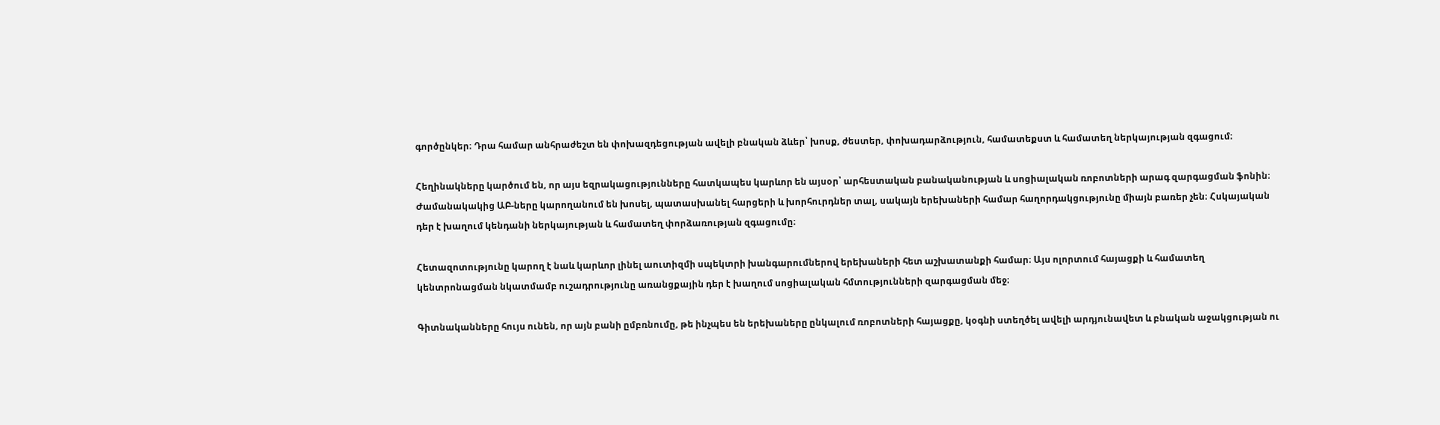գործընկեր։ Դրա համար անհրաժեշտ են փոխազդեցության ավելի բնական ձևեր՝ խոսք, ժեստեր, փոխադարձություն, համատեքստ և համատեղ ներկայության զգացում։

Հեղինակները կարծում են, որ այս եզրակացությունները հատկապես կարևոր են այսօր՝ արհեստական բանականության և սոցիալական ռոբոտների արագ զարգացման ֆոնին։ Ժամանակակից ԱԲ-ները կարողանում են խոսել, պատասխանել հարցերի և խորհուրդներ տալ, սակայն երեխաների համար հաղորդակցությունը միայն բառեր չեն։ Հսկայական դեր է խաղում կենդանի ներկայության և համատեղ փորձառության զգացումը։

Հետազոտությունը կարող է նաև կարևոր լինել աուտիզմի սպեկտրի խանգարումներով երեխաների հետ աշխատանքի համար։ Այս ոլորտում հայացքի և համատեղ կենտրոնացման նկատմամբ ուշադրությունը առանցքային դեր է խաղում սոցիալական հմտությունների զարգացման մեջ։

Գիտնականները հույս ունեն, որ այն բանի ըմբռնումը, թե ինչպես են երեխաները ընկալում ռոբոտների հայացքը, կօգնի ստեղծել ավելի արդյունավետ և բնական աջակցության ու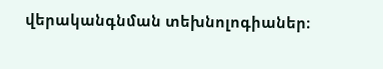վերականգնման տեխնոլոգիաներ։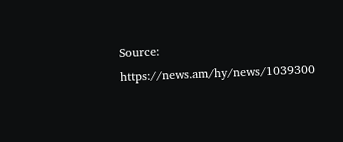Source: https://news.am/hy/news/1039300